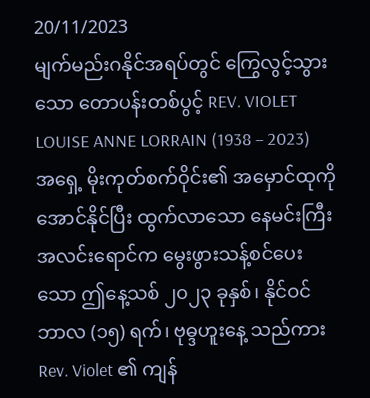20/11/2023
မျက်မည်းဂနိုင်အရပ်တွင် ကြွေလွင့်သွားသော တောပန်းတစ်ပွင့် REV. VIOLET LOUISE ANNE LORRAIN (1938 – 2023)
အရှေ့ မိုးကုတ်စက်ဝိုင်း၏ အမှောင်ထုကို အောင်နိုင်ပြီး ထွက်လာသော နေမင်းကြီးအလင်းရောင်က မွေးဖွားသန့်စင်ပေးသော ဤနေ့သစ် ၂၀၂၃ ခုနှစ်၊ နိုင်ဝင်ဘာလ (၁၅) ရက်၊ ဗုဓ္ဒဟူးနေ့ သည်ကား Rev. Violet ၏ ကျန်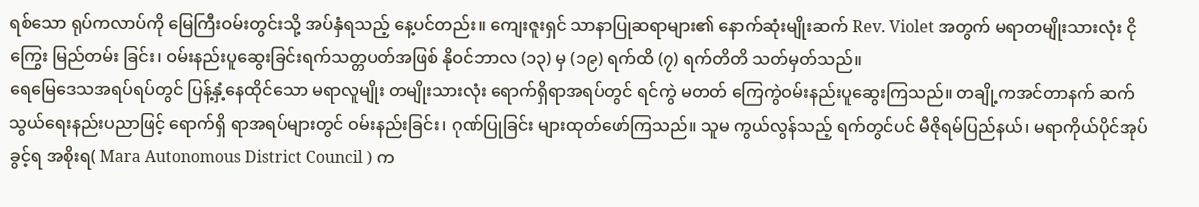ရစ်သော ရုပ်ကလာပ်ကို မြေကြီးဝမ်းတွင်းသို့ အပ်နှံရသည့် နေ့ပင်တည်း။ ကျေးဇူးရှင် သာနာပြုဆရာများ၏ နောက်ဆုံးမျိုးဆက် Rev. Violet အတွက် မရာတမျိုးသားလုံး ငိုကြွေး မြည်တမ်း ခြင်း၊ ဝမ်းနည်းပူဆွေးခြင်းရက်သတ္တပတ်အဖြစ် နိုဝင်ဘာလ (၁၃) မှ (၁၉) ရက်ထိ (၇) ရက်တိတိ သတ်မှတ်သည်။
ရေမြေဒေသအရပ်ရပ်တွင် ပြန့်နှံ့နေထိုင်သော မရာလူမျိုး တမျိုးသားလုံး ရောက်ရှိရာအရပ်တွင် ရင်ကွဲ မတတ် ကြေကွဲဝမ်းနည်းပူဆွေးကြသည်။ တချို့ကအင်တာနက် ဆက်သွယ်ရေးနည်းပညာဖြင့် ရောက်ရှိ ရာအရပ်များတွင် ဝမ်းနည်းခြင်း၊ ဂုဏ်ပြုခြင်း များထုတ်ဖော်ကြသည်။ သူမ ကွယ်လွန်သည့် ရက်တွင်ပင် မီဇိုရမ်ပြည်နယ်၊ မရာကိုယ်ပိုင်အုပ်ခွင့်ရ အစိုးရ( Mara Autonomous District Council ) က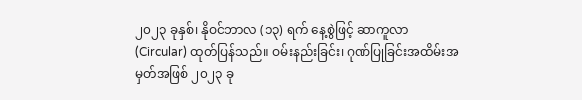၂၀၂၃ ခုနှစ်၊ နိုဝင်ဘာလ (၁၃) ရက် နေ့စွဲဖြင့် ဆာကူလာ (Circular) ထုတ်ပြန်သည်။ ဝမ်းနည်းခြင်း၊ ဂုဏ်ပြုခြင်းအထိမ်းအမှတ်အဖြစ် ၂၀၂၃ ခု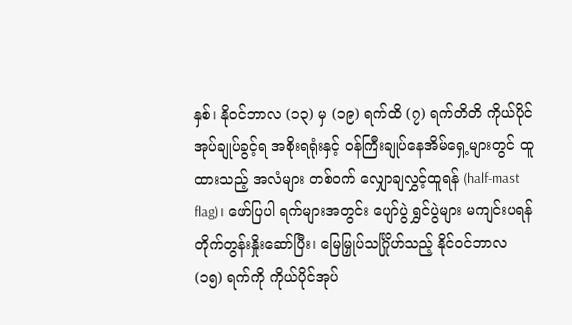နှစ်၊ နိုဝင်ဘာလ (၁၃) မှ (၁၉) ရက်ထိ (၇) ရက်တိတိ ကိုယ်ပိုင်အုပ်ချုပ်ခွင့်ရ အစိုးရရုံးနှင့် ဝန်ကြီးချုပ်နေအိမ်ရှေ့များတွင် ထူထားသည့် အလံများ တစ်ဝက် လျှောချလွှင့်ထူရန် (half-mast flag)၊ ဖော်ပြပါ ရက်များအတွင်း ပျော်ပွဲ ရွှင်ပွဲများ မကျင်းပရန် တိုက်တွန်းနှိုးဆော်ပြီး၊ မြေမြှုပ်သင်္ဂြိုဟ်သည့် နိုင်ဝင်ဘာလ (၁၅) ရက်ကို ကိုယ်ပိုင်အုပ်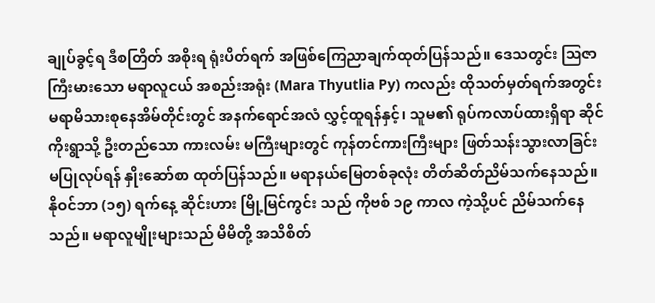ချုပ်ခွင့်ရ ဒီစတြိတ် အစိုးရ ရုံးပိတ်ရက် အဖြစ်ကြေညာချက်ထုတ်ပြန်သည်။ ဒေသတွင်း ဩဇာကြီးမားသော မရာလူငယ် အစည်းအရုံး (Mara Thyutlia Py) ကလည်း ထိုသတ်မှတ်ရက်အတွင်း မရာမိသားစုနေအိမ်တိုင်းတွင် အနက်ရောင်အလံ လွှင့်ထူရန်နှင့်၊ သူမ၏ ရုပ်ကလာပ်ထားရှိရာ ဆိုင်ကိုးရွာသို့ ဦးတည်သော ကားလမ်း မကြီးများတွင် ကုန်တင်ကားကြီးများ ဖြတ်သန်းသွားလာခြင်းမပြုလုပ်ရန် နှိုးဆော်စာ ထုတ်ပြန်သည်။ မရာနယ်မြေတစ်ခုလုံး တိတ်ဆိတ်ညိမ်သက်နေသည်။ နိုဝင်ဘာ (၁၅) ရက်နေ့ ဆိုင်းဟား မြို့မြင်ကွင်း သည် ကိုဗစ် ၁၉ ကာလ ကဲ့သို့ပင် ညိမ်သက်နေသည်။ မရာလူမျိုးများသည် မိမိတို့ အသိစိတ်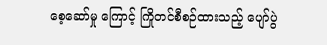စေ့ဆော်မှု ကြောင့် ကြိုတင်စီစဉ်ထားသည့် ပျော်ပွဲ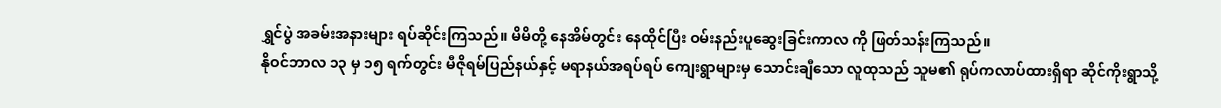ရွှင်ပွဲ အခမ်းအနားများ ရပ်ဆိုင်းကြသည်။ မိမိတို့ နေအိမ်တွင်း နေထိုင်ပြီး ဝမ်းနည်းပူဆွေးခြင်းကာလ ကို ဖြတ်သန်းကြသည်။
နိုဝင်ဘာလ ၁၃ မှ ၁၅ ရက်တွင်း မီဇိုရမ်ပြည်နယ်နှင့် မရာနယ်အရပ်ရပ် ကျေးရွာများမှ သောင်းချီသော လူထုသည် သူမ၏ ရုပ်ကလာပ်ထားရှိရာ ဆိုင်ကိုးရွာသို့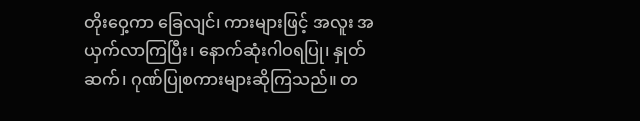တိုးဝှေ့ကာ ခြေလျင်၊ ကားများဖြင့် အလူး အယှက်လာကြပြီး၊ နောက်ဆုံးဂါဝရပြု၊ နှုတ်ဆက်၊ ဂုဏ်ပြုစကားများဆိုကြသည်။ တ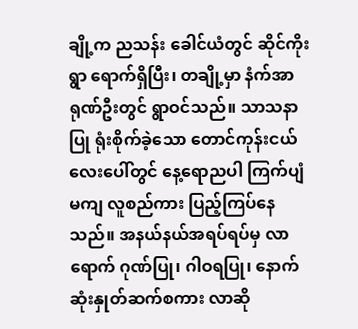ချို့က ညသန်း ခေါင်ယံတွင် ဆိုင်ကိုးရွာ ရောက်ရှိပြီး၊ တချို့မှာ နံက်အာရုဏ်ဦးတွင် ရွာဝင်သည်။ သာသနာပြု ရုံးစိုက်ခဲ့သော တောင်ကုန်းငယ်လေးပေါ်တွင် နေ့ရောညပါ ကြက်ပျံမကျ လူစည်ကား ပြည့်ကြပ်နေသည်။ အနယ်နယ်အရပ်ရပ်မှ လာရောက် ဂုဏ်ပြု၊ ဂါဝရပြု၊ နောက်ဆုံးနှုတ်ဆက်စကား လာဆို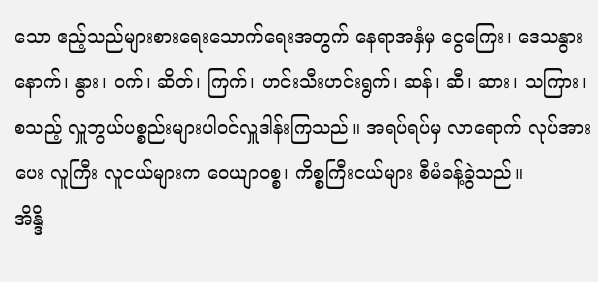သော ဧည့်သည်များစားရေးသောက်ရေးအတွက် နေရာအနှံမှ ငွေကြေး၊ ဒေသနွားနောက်၊ နွား၊ ဝက်၊ ဆိတ်၊ ကြက်၊ ဟင်းသီးဟင်းရွက်၊ ဆန်၊ ဆီ၊ ဆား၊ သကြား၊ စသည့် လှူဘွယ်ပစ္စည်းများပါဝင်လှူဒါန်းကြသည်။ အရပ်ရပ်မှ လာရောက် လုပ်အားပေး လူကြီး လူငယ်များက ဝေယျာဝစ္စ၊ ကိစ္စကြီးငယ်များ စီမံခန့်ခွဲသည်။
အိန္ဒိ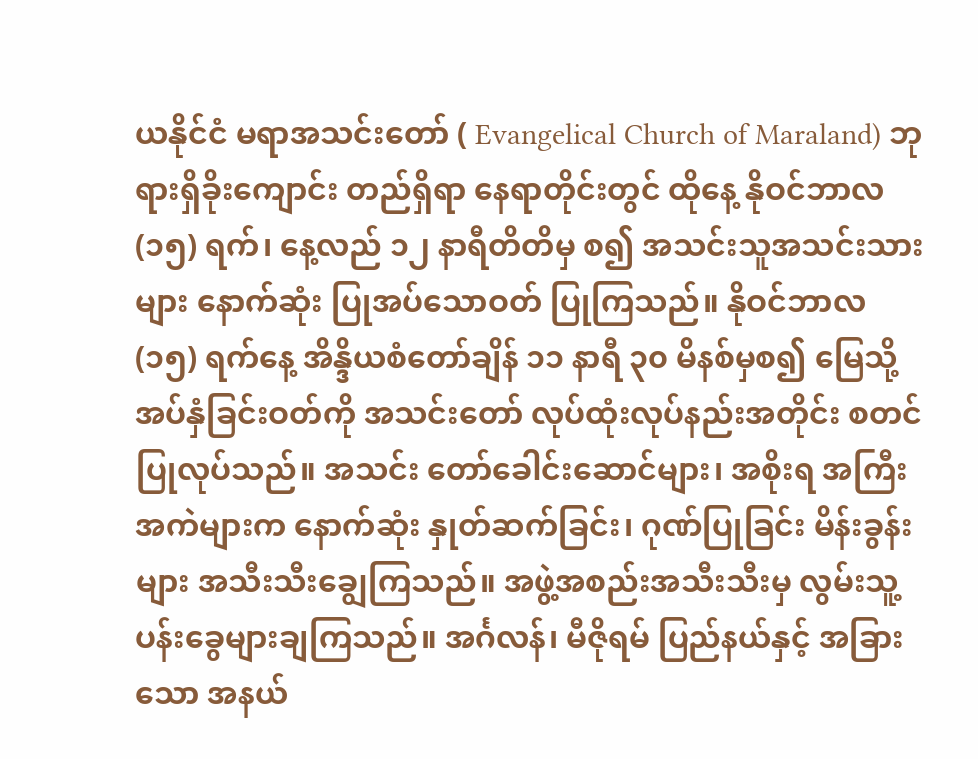ယနိုင်ငံ မရာအသင်းတော် ( Evangelical Church of Maraland) ဘုရားရှိခိုးကျောင်း တည်ရှိရာ နေရာတိုင်းတွင် ထိုနေ့ နိုဝင်ဘာလ (၁၅) ရက်၊ နေ့လည် ၁၂ နာရီတိတိမှ စ၍ အသင်းသူအသင်းသားများ နောက်ဆုံး ပြုအပ်သောဝတ် ပြုကြသည်။ နိုဝင်ဘာလ (၁၅) ရက်နေ့ အိန္ဒိယစံတော်ချိန် ၁၁ နာရီ ၃၀ မိနစ်မှစ၍ မြေသို့အပ်နှံခြင်းဝတ်ကို အသင်းတော် လုပ်ထုံးလုပ်နည်းအတိုင်း စတင်ပြုလုပ်သည်။ အသင်း တော်ခေါင်းဆောင်များ၊ အစိုးရ အကြီးအကဲများက နောက်ဆုံး နှုတ်ဆက်ခြင်း၊ ဂုဏ်ပြုခြင်း မိန်းခွန်းများ အသီးသီးချွေကြသည်။ အဖွဲ့အစည်းအသီးသီးမှ လွမ်းသူ့ပန်းခွေများချကြသည်။ အင်္ဂလန်၊ မီဇိုရမ် ပြည်နယ်နှင့် အခြားသော အနယ်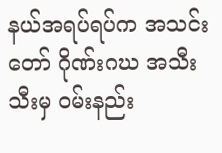နယ်အရပ်ရပ်က အသင်းတော် ဂိုဏ်းဂဃ အသီးသီးမှ ဝမ်းနည်း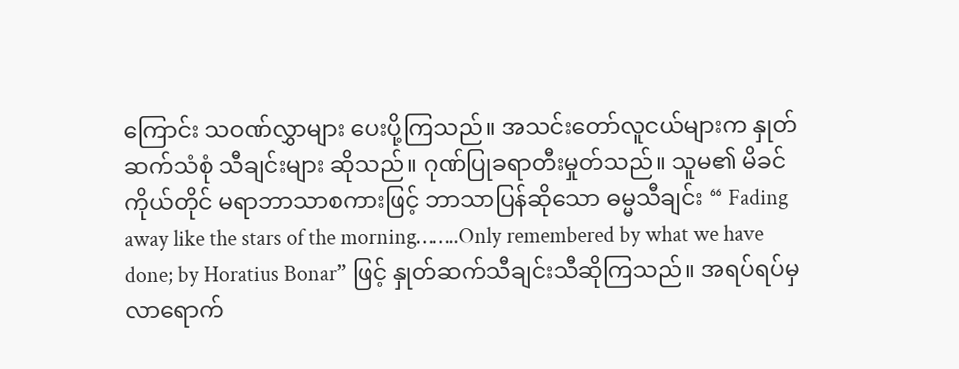ကြောင်း သဝဏ်လွှာများ ပေးပို့ကြသည်။ အသင်းတော်လူငယ်များက နှုတ်ဆက်သံစုံ သီချင်းများ ဆိုသည်။ ဂုဏ်ပြုခရာတီးမှုတ်သည်။ သူမ၏ မိခင်ကိုယ်တိုင် မရာဘာသာစကားဖြင့် ဘာသာပြန်ဆိုသော ဓမ္မသီချင်း “ Fading away like the stars of the morning……..Only remembered by what we have done; by Horatius Bonar” ဖြင့် နှုတ်ဆက်သီချင်းသီဆိုကြသည်။ အရပ်ရပ်မှ လာရောက်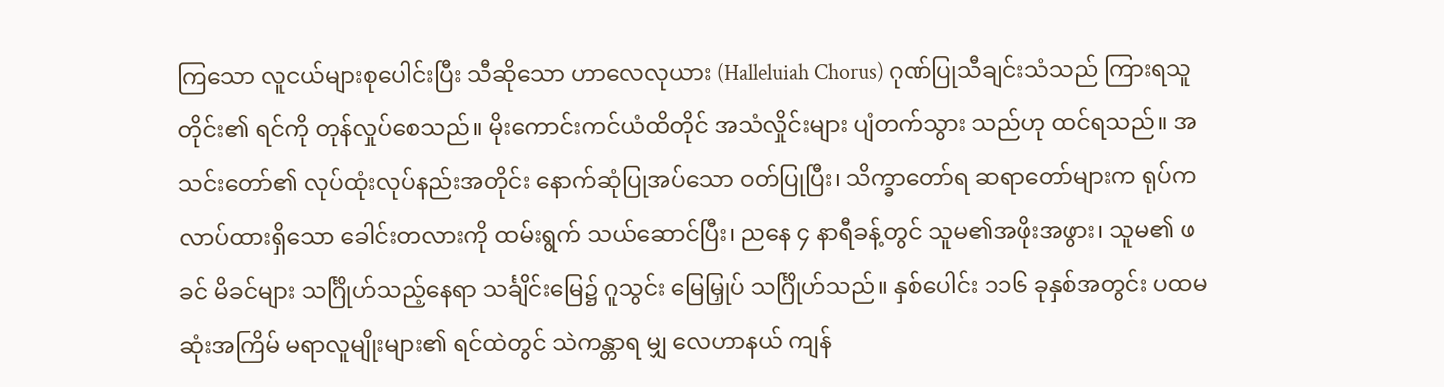ကြသော လူငယ်များစုပေါင်းပြီး သီဆိုသော ဟာလေလုယား (Halleluiah Chorus) ဂုဏ်ပြုသီချင်းသံသည် ကြားရသူတိုင်း၏ ရင်ကို တုန်လှုပ်စေသည်။ မိုးကောင်းကင်ယံထိတိုင် အသံလှိုင်းများ ပျံတက်သွား သည်ဟု ထင်ရသည်။ အသင်းတော်၏ လုပ်ထုံးလုပ်နည်းအတိုင်း နောက်ဆုံပြုအပ်သော ဝတ်ပြုပြီး၊ သိက္ခာတော်ရ ဆရာတော်များက ရုပ်ကလာပ်ထားရှိသော ခေါင်းတလားကို ထမ်းရွက် သယ်ဆောင်ပြီး၊ ညနေ ၄ နာရီခန့်တွင် သူမ၏အဖိုးအဖွား၊ သူမ၏ ဖခင် မိခင်များ သင်္ဂြိုဟ်သည့်နေရာ သင်္ချိင်းမြေ၌ ဂူသွင်း မြေမြှုပ် သင်္ဂြိုဟ်သည်။ နှစ်ပေါင်း ၁၁၆ ခုနှစ်အတွင်း ပထမဆုံးအကြိမ် မရာလူမျိုးများ၏ ရင်ထဲတွင် သဲကန္တာရ မျှ လေဟာနယ် ကျန်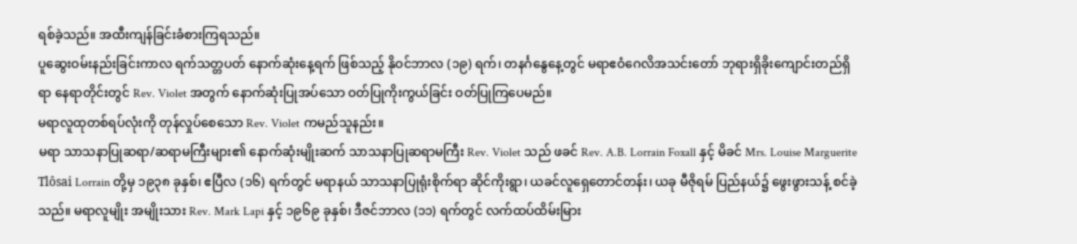ရစ်ခဲ့သည်။ အထီးကျန်ခြင်းခံစားကြရသည်။
ပူဆွေးဝမ်းနည်းခြင်းကာလ ရက်သတ္တပတ် နောက်ဆုံးနေ့ရက် ဖြစ်သည့် နိုဝင်ဘာလ (၁၉) ရက်၊ တနင်္ဂနွေနေ့တွင် မရာဧဝံဂေလိအသင်းတော် ဘုရားရှိခိုးကျောင်းတည်ရှိရာ နေရာတိုင်းတွင် Rev. Violet အတွက် နောက်ဆုံးပြုအပ်သော ဝတ်ပြုကိုးကွယ်ခြင်း ဝတ်ပြုကြပေမည်။
မရာလူထုတစ်ရပ်လုံးကို တုန်လှုပ်စေသော Rev. Violet ကမည်သူနည်း။
မရာ သာသနာပြုဆရာ/ဆရာမကြီးများ၏ နောက်ဆုံးမျိုးဆက် သာသနာပြုဆရာမကြီး Rev. Violet သည် ဖခင် Rev. A.B. Lorrain Foxall နှင့် မိခင် Mrs. Louise Marguerite Tlôsai Lorrain တို့မှ ၁၉၃၈ ခုနှစ်၊ ဧပြီလ (၁၆) ရက်တွင် မရာနယ် သာသနာပြုရုံးစိုက်ရာ ဆိုင်ကိုးရွာ၊ ယခင်လူရှေတောင်တန်း၊ ယခု မီဇိုရမ် ပြည်နယ်၌ ဖွေးဖွားသန့် စင်ခဲ့သည်။ မရာလူမျိုး အမျိုးသား Rev. Mark Lapi နှင့် ၁၉၆၉ ခုနှစ်၊ ဒီဇင်ဘာလ (၁၁) ရက်တွင် လက်ထပ်ထိမ်းမြား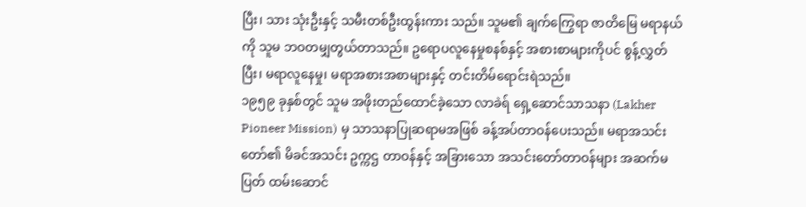ပြီး၊ သား သုံးဦးနှင့် သမီးတစ်ဦးထွန်းကား သည်။ သူမ၏ ချက်ကြွေရာ ဇာတိမြေ မရာနယ်ကို သူမ ဘဝတမျှတွယ်တာသည်။ ဥရောပလူနေမှုစနစ်နှင့် အစားစာများကိုပင် စွန့်လွှတ်ပြီး၊ မရာလူနေမှု၊ မရာအစားအစာများနှင့် တင်းတိမ်ရောင်းရဲသည်။
၁၉၅၉ ခုနှစ်တွင် သူမ အဖိုးတည်ထောင်ခဲ့သော လာခဲရ် ရှေ့ဆောင်သာသနာ (Lakher Pioneer Mission) မှ သာသနာပြုဆရာမအဖြစ် ခန့်အပ်တာဝန်ပေးသည်။ မရာအသင်းတော်၏ မိခင်အသင်း ဥက္ကဌ တာဝန်နှင့် အခြားသော အသင်းတော်တာဝန်များ အဆက်မပြတ် ထမ်းဆောင်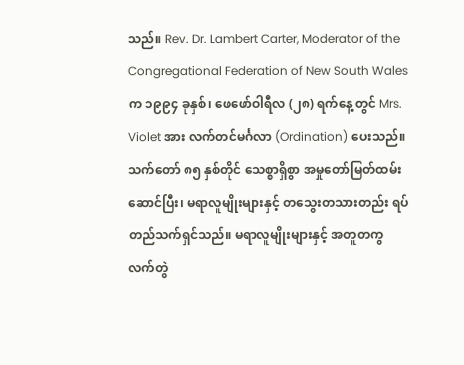သည်။ Rev. Dr. Lambert Carter, Moderator of the Congregational Federation of New South Wales က ၁၉၉၄ ခုနှစ်၊ ဖေဖော်ဝါရီလ (၂၈) ရက်နေ့တွင် Mrs. Violet အား လက်တင်မင်္ဂလာ (Ordination) ပေးသည်။ သက်တော် ၈၅ နှစ်တိုင် သေစ္စာရှိစွာ အမှုတော်မြတ်ထမ်းဆောင်ပြီး၊ မရာလူမျိုးများနှင့် တသွေးတသားတည်း ရပ်တည်သက်ရှင်သည်။ မရာလူမျိုးများနှင့် အတူတကွ လက်တွဲ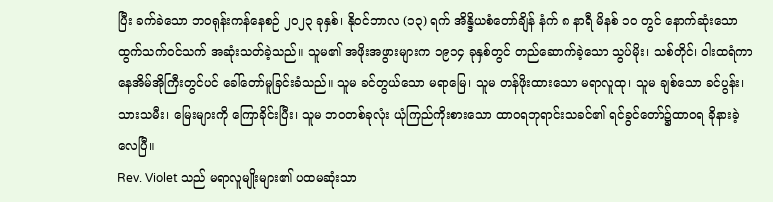ပြီး ခက်ခဲသော ဘဝရုန်းကန်နေစဉ် ၂၀၂၃ ခုနှစ်၊ နိုဝင်ဘာလ (၁၃) ရက် အိန္ဒိယစံတော်ချိန် နံက် ၈ နာရီ မိနစ် ၁၀ တွင် နောက်ဆုံးသော ထွက်သက်ဝင်သက် အဆုံးသတ်ခဲ့သည်။ သူမ၏ အဖိုးအဖွားများက ၁၉၁၄ ခုနှစ်တွင် တည်ဆောက်ခဲ့သော သွပ်မိုး၊ သစ်တိုင်၊ ဝါးထရံကာ နေအိမ်အိုကြီးတွင်ပင် ခေါ်တော်မူခြင်းခံသည်။ သူမ ခင်တွယ်သော မရာမြေ၊ သူမ တန်ဖိုးထားသော မရာလူထု၊ သူမ ချစ်သော ခင်ပွန်း၊ သားသမီး၊ မြေးများကို ကြောခိုင်းပြီး၊ သူမ ဘဝတစ်ခုလုံး ယုံကြည်ကိုးစားသော ထာဝရဘုရာင်းသခင်၏ ရင်ခွင်တော်၌ထာဝရ ခိုနားခဲ့လေပြီ။
Rev. Violet သည် မရာလူမျိုးများ၏ ပထမဆုံးသာ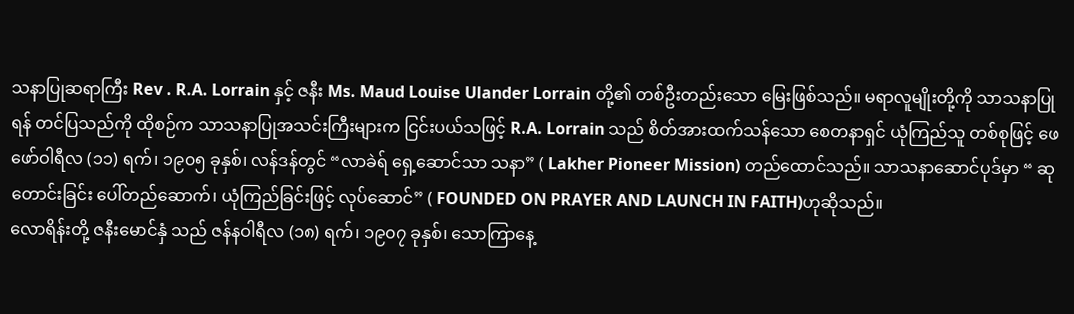သနာပြုဆရာကြီး Rev . R.A. Lorrain နှင့် ဇနီး Ms. Maud Louise Ulander Lorrain တို့၏ တစ်ဦးတည်းသော မြေးဖြစ်သည်။ မရာလူမျိုးတို့ကို သာသနာပြုရန် တင်ပြသည်ကို ထိုစဉ်က သာသနာပြုအသင်းကြီးများက ငြင်းပယ်သဖြင့် R.A. Lorrain သည် စိတ်အားထက်သန်သော စေတနာရှင် ယုံကြည်သူ တစ်စုဖြင့် ဖေဖော်ဝါရီလ (၁၁) ရက်၊ ၁၉၀၅ ခုနှစ်၊ လန်ဒန်တွင် “လာခဲရ် ရှေ့ဆောင်သာ သနာ” ( Lakher Pioneer Mission) တည်ထောင်သည်။ သာသနာဆောင်ပုဒ်မှာ “ ဆုတောင်းခြင်း ပေါ်တည်ဆောက်၊ ယုံကြည်ခြင်းဖြင့် လုပ်ဆောင်” ( FOUNDED ON PRAYER AND LAUNCH IN FAITH)ဟုဆိုသည်။
လောရိန်းတို့ ဇနီးမောင်နှံ သည် ဇန်နဝါရီလ (၁၈) ရက်၊ ၁၉၀၇ ခုနှစ်၊ သောကြာနေ့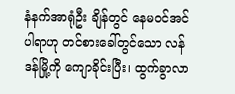နံနက်အာရုံဦး ချိန်တွင် နေမဝင်အင်ပါရာဟု တင်စားခေါ်တွင်သော လန်ဒန်မြို့ကို ကျောခိုင်းပြီး၊ ထွက်ခွာလာ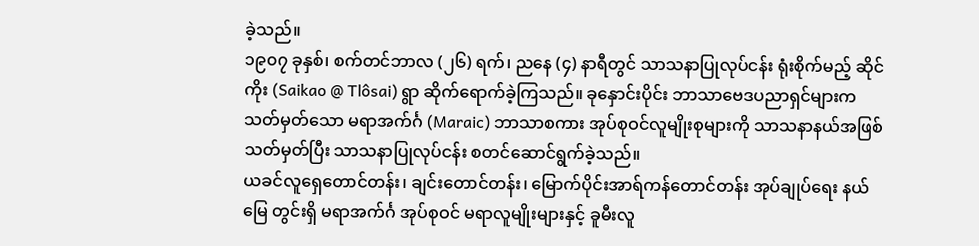ခဲ့သည်။
၁၉၀၇ ခုနှစ်၊ စက်တင်ဘာလ (၂၆) ရက်၊ ညနေ (၄) နာရီတွင် သာသနာပြုလုပ်ငန်း ရုံးစိုက်မည့် ဆိုင်ကိုး (Saikao @ Tlôsai) ရွာ ဆိုက်ရောက်ခဲ့ကြသည်။ ခုနှောင်းပိုင်း ဘာသာဗေဒပညာရှင်များက သတ်မှတ်သော မရာအက်င်္ဂ (Maraic) ဘာသာစကား အုပ်စုဝင်လူမျိုးစုများကို သာသနာနယ်အဖြစ် သတ်မှတ်ပြီး သာသနာပြုလုပ်ငန်း စတင်ဆောင်ရွက်ခဲ့သည်။
ယခင်လူရှေတောင်တန်း၊ ချင်းတောင်တန်း၊ မြောက်ပိုင်းအာရ်ကန်တောင်တန်း အုပ်ချုပ်ရေး နယ်မြေ တွင်းရှိ မရာအက်င်္ဂ အုပ်စုဝင် မရာလူမျိုးများနှင့် ခူမီးလူ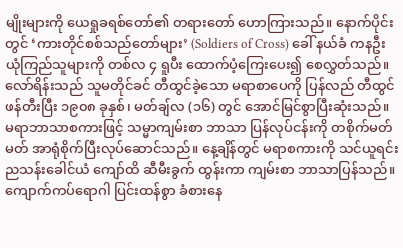မျိုးများကို ယေရှုခရစ်တော်၏ တရားတော် ဟောကြားသည်။ နောက်ပိုင်းတွင် ‘ကားတိုင်စစ်သည်တော်များ’ (Soldiers of Cross) ခေါ် နယ်ခံ ကနဦး ယုံကြည်သူများကို တစ်လ ၄ ရူပီး ထောက်ပံ့ကြေးပေး၍ စေလွှတ်သည်။
လော်ရိန်းသည် သူမတိုင်ခင် တီထွင်ခဲ့သော မရာစာပေကို ပြန်လည် တီထွင်ဖန်တီးပြီး ၁၉၀၈ ခုနှစ်၊ မတ်ချ်လ (၁၆) တွင် အောင်မြင်စွာပြီးဆုံးသည်။ မရာဘာသာစကားဖြင့် သမ္မာကျမ်းစာ ဘာသာ ပြန်လုပ်ငန်းကို တစိုက်မတ်မတ် အာရုံစိုက်ပြီးလုပ်ဆောင်သည်။ နေ့ချိန်တွင် မရာစကားကို သင်ယူရင်း ညသန်းခေါင်ယံ ကျော်ထိ ဆီမီးခွက် ထွန်းကာ ကျမ်းစာ ဘာသာပြန်သည်။ ကျောက်ကပ်ရောဂါ ပြင်းထန်စွာ ခံစားနေ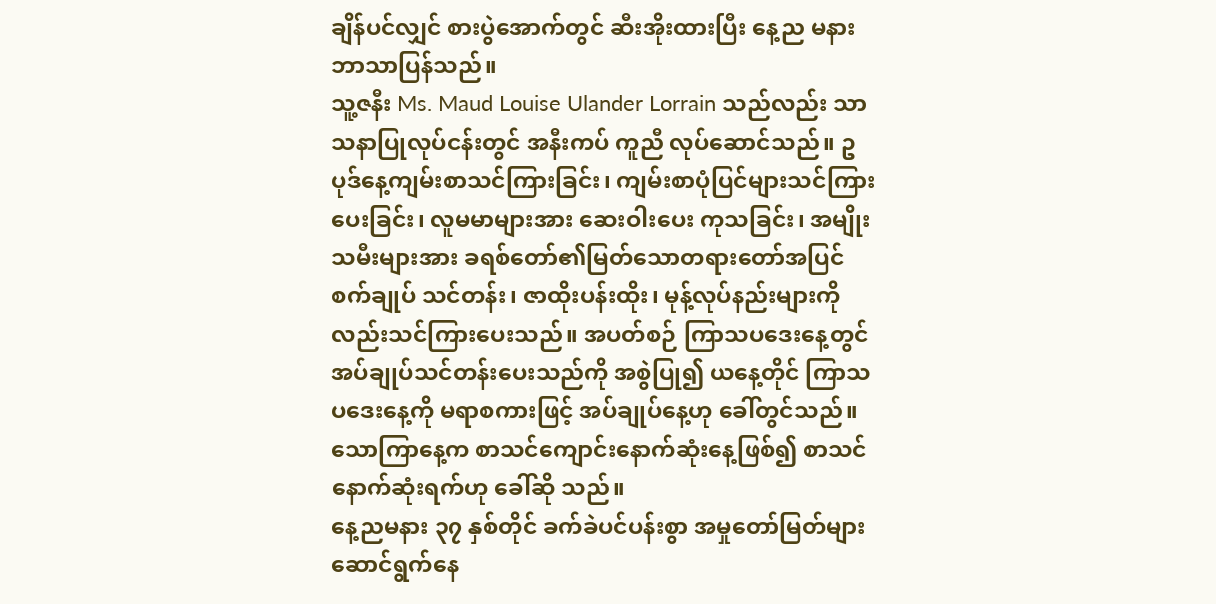ချိန်ပင်လျှင် စားပွဲအောက်တွင် ဆီးအိုးထားပြီး နေ့ည မနား ဘာသာပြန်သည်။
သူ့ဇနီး Ms. Maud Louise Ulander Lorrain သည်လည်း သာသနာပြုလုပ်ငန်းတွင် အနီးကပ် ကူညီ လုပ်ဆောင်သည်။ ဥပုဒ်နေ့ကျမ်းစာသင်ကြားခြင်း၊ ကျမ်းစာပုံပြင်များသင်ကြားပေးခြင်း၊ လူမမာများအား ဆေးဝါးပေး ကုသခြင်း၊ အမျိုးသမီးများအား ခရစ်တော်၏မြတ်သောတရားတော်အပြင် စက်ချုပ် သင်တန်း၊ ဇာထိုးပန်းထိုး၊ မုန့်လုပ်နည်းများကိုလည်းသင်ကြားပေးသည်။ အပတ်စဉ် ကြာသပဒေးနေ့တွင် အပ်ချုပ်သင်တန်းပေးသည်ကို အစွဲပြု၍ ယနေ့တိုင် ကြာသပဒေးနေ့ကို မရာစကားဖြင့် အပ်ချုပ်နေ့ဟု ခေါ်တွင်သည်။ သောကြာနေ့က စာသင်ကျောင်းနောက်ဆုံးနေ့ဖြစ်၍ စာသင်နောက်ဆုံးရက်ဟု ခေါ်ဆို သည်။
နေ့ညမနား ၃၇ နှစ်တိုင် ခက်ခဲပင်ပန်းစွာ အမှုတော်မြတ်များဆောင်ရွက်နေ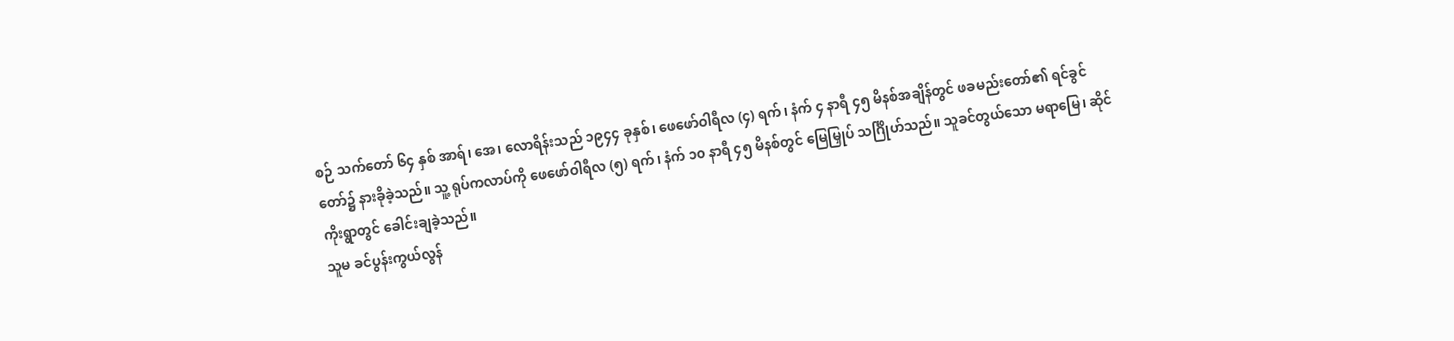စဉ် သက်တော် ၆၄ နှစ် အာရ်၊ အေ၊ လောရိန်းသည် ၁၉၄၄ ခုနှစ်၊ ဖေဖော်ဝါရီလ (၄) ရက်၊ နံက် ၄ နာရီ ၄၅ မိနစ်အချိန်တွင် ဖခမည်းတော်၏ ရင်ခွင်တော်၌ နားခိုခဲ့သည်။ သူ့ ရုပ်ကလာပ်ကို ဖေဖော်ဝါရီလ (၅) ရက်၊ နံက် ၁၀ နာရီ ၄၅ မိနစ်တွင် မြေမြှုပ် သင်္ဂြိုဟ်သည်။ သူခင်တွယ်သော မရာမြေ၊ ဆိုင်ကိုးရွာတွင် ခေါင်းချခဲ့သည်။
သူမ ခင်ပွန်းကွယ်လွန်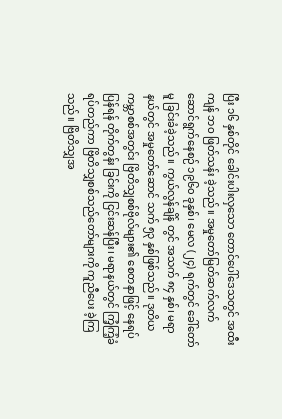ပြီး ၁၆ နှစ်တိုင် ခေါင်းပါးလှသော တောင်ပေါ်ဒေသတွင် အထီးကျန် ဘဝ ဖြတ်သန်း ခဲ့သည်။ အမှုတော်မြတ်ဆက်လက်ဆောင်ရွက်နေစဉ် ၁၉၆၀ ခုနှစ်၊ မေလ (၂၄) ရက်တွင် ခေါ်တော်မူ ခြင်းခံခဲ့သည်။ ကွယ်လွန်ချိန် တွင် အသက် ၈၄ နှစ်၊ မရာနယ်တွင် အမှုတော်ဆောင် သက် ၅၃ နှစ်ဖြစ်သည်။ ဒုတိယကမ္ဘာစစ်အတွင်း ဗြိတိသျှစစ်ဗိုလ်များ၏ စေတနာဖြင့် နေရပ်ပြန်ရန် တိုက်တွန်း ခြင်းကို ငြင်းဆန်ပြီး၊ မရာနယ်တွင် ကြံ့ကြံ့ခံ ရပ်တည်ကာ ဗြိတိသျှစစ်သည်တော်များကို ကူညီပေး ခဲ့ကြသည်။ ဗြိတိသျှအ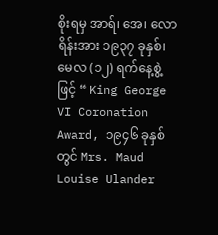စိုးရမှ အာရ်၊ အေ၊ လောရိန်းအား ၁၉၃၇ ခုနှစ်၊ မေလ (၁၂) ရက်နေ့စွဲ့ဖြင့် “ King George VI Coronation Award, ၁၉၄၆ ခုနှစ်တွင် Mrs. Maud Louise Ulander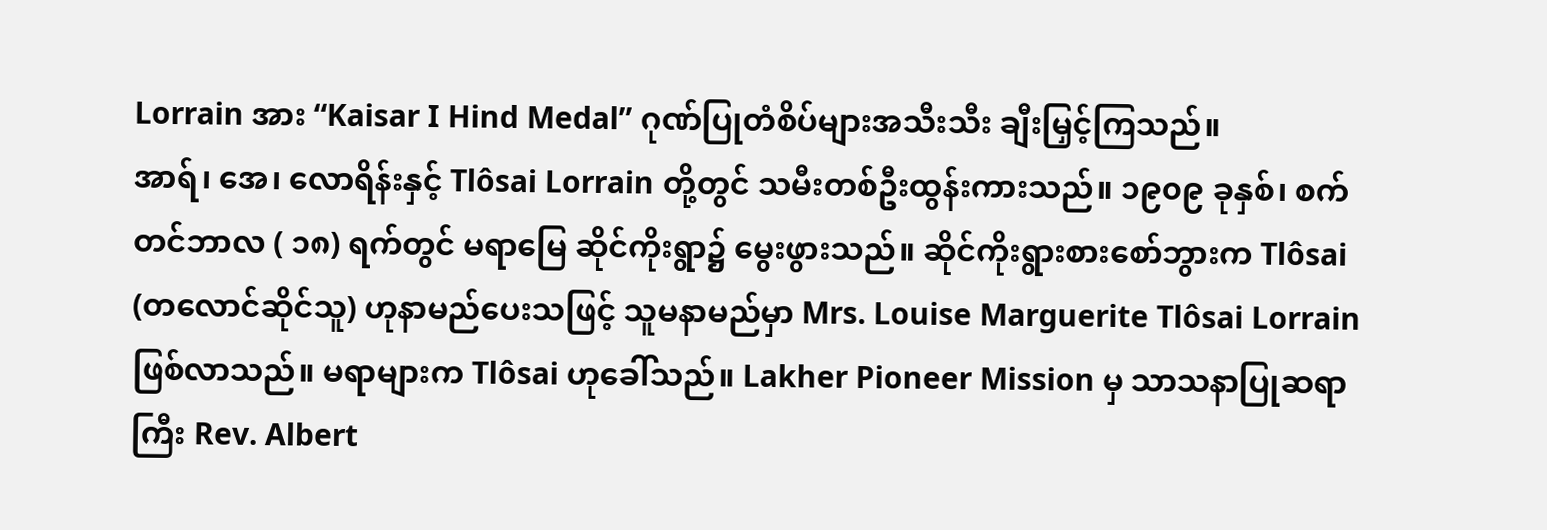Lorrain အား “Kaisar I Hind Medal” ဂုဏ်ပြုတံစိပ်များအသီးသီး ချီးမြှင့်ကြသည်။
အာရ်၊ အေ၊ လောရိန်းနှင့် Tlôsai Lorrain တို့တွင် သမီးတစ်ဦးထွန်းကားသည်။ ၁၉၀၉ ခုနှစ်၊ စက်တင်ဘာလ ( ၁၈) ရက်တွင် မရာမြေ ဆိုင်ကိုးရွာ၌ မွေးဖွားသည်။ ဆိုင်ကိုးရွားစားစော်ဘွားက Tlôsai (တလောင်ဆိုင်သူ) ဟုနာမည်ပေးသဖြင့် သူမနာမည်မှာ Mrs. Louise Marguerite Tlôsai Lorrain ဖြစ်လာသည်။ မရာများက Tlôsai ဟုခေါ်သည်။ Lakher Pioneer Mission မှ သာသနာပြုဆရာကြီး Rev. Albert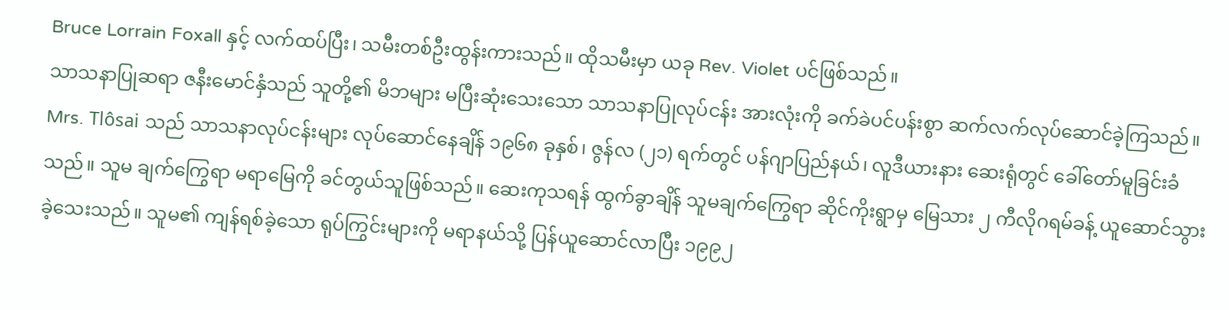Bruce Lorrain Foxall နှင့် လက်ထပ်ပြီး၊ သမီးတစ်ဦးထွန်းကားသည်။ ထိုသမီးမှာ ယခု Rev. Violet ပင်ဖြစ်သည်။
သာသနာပြုဆရာ ဇနီးမောင်နှံသည် သူတို့၏ မိဘများ မပြီးဆုံးသေးသော သာသနာပြုလုပ်ငန်း အားလုံးကို ခက်ခဲပင်ပန်းစွာ ဆက်လက်လုပ်ဆောင်ခဲ့ကြသည်။ Mrs. Tlôsai သည် သာသနာလုပ်ငန်းများ လုပ်ဆောင်နေချိန် ၁၉၆၈ ခုနှစ်၊ ဇွန်လ (၂၁) ရက်တွင် ပန်ဂျာပြည်နယ်၊ လူဒီယားနား ဆေးရုံတွင် ခေါ်တော်မူခြင်းခံသည်။ သူမ ချက်ကြွေရာ မရာမြေကို ခင်တွယ်သူဖြစ်သည်။ ဆေးကုသရန် ထွက်ခွာချိန် သူမချက်ကြွေရာ ဆိုင်ကိုးရွာမှ မြေသား ၂ ကီလိုဂရမ်ခန့် ယူဆောင်သွားခဲ့သေးသည်။ သူမ၏ ကျန်ရစ်ခဲ့သော ရုပ်ကြွင်းများကို မရာနယ်သို့ ပြန်ယူဆောင်လာပြီး ၁၉၉၂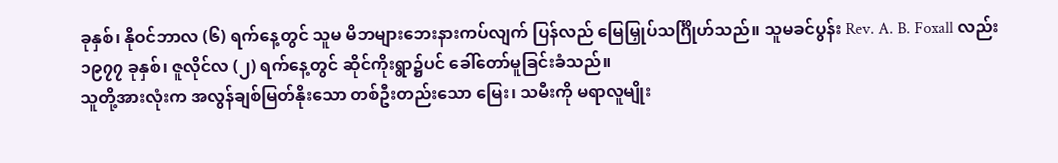ခုနှစ်၊ နိုဝင်ဘာလ (၆) ရက်နေ့တွင် သူမ မိဘများဘေးနားကပ်လျက် ပြန်လည် မြေမြှုပ်သင်္ဂြိုဟ်သည်။ သူမခင်ပွန်း Rev. A. B. Foxall လည်း ၁၉၇၇ ခုနှစ်၊ ဇူလိုင်လ (၂) ရက်နေ့တွင် ဆိုင်ကိုးရွာ၌ပင် ခေါ်တော်မူခြင်းခံသည်။
သူတို့အားလုံးက အလွန်ချစ်မြတ်နိုးသော တစ်ဦးတည်းသော မြေး၊ သမီးကို မရာလူမျိုး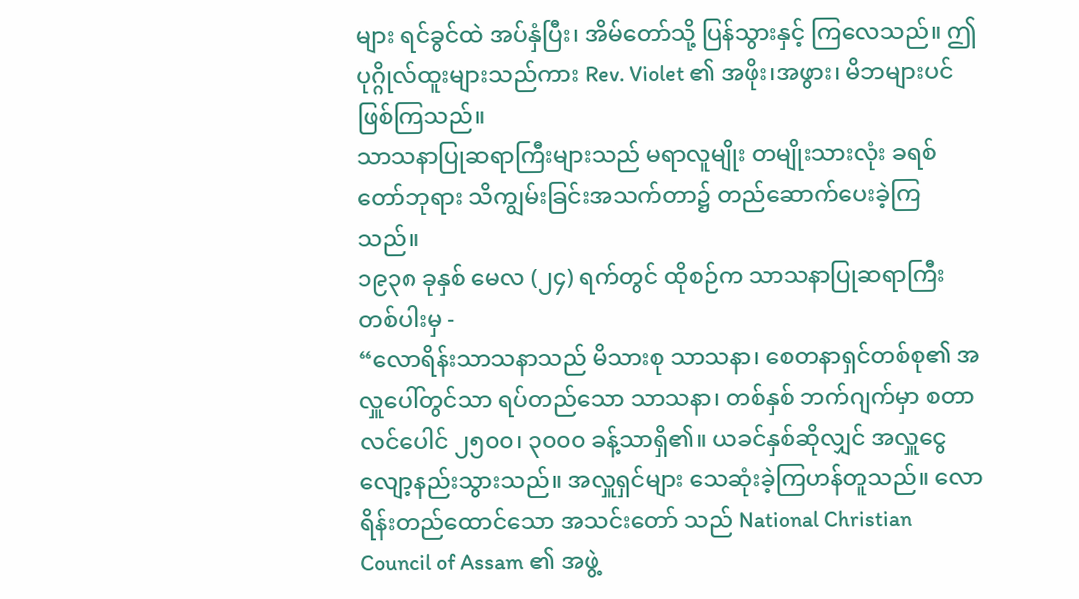များ ရင်ခွင်ထဲ အပ်နှံပြီး၊ အိမ်တော်သို့ ပြန်သွားနှင့် ကြလေသည်။ ဤပုဂ္ဂိုလ်ထူးများသည်ကား Rev. Violet ၏ အဖိုး၊အဖွား၊ မိဘများပင် ဖြစ်ကြသည်။
သာသနာပြုဆရာကြီးများသည် မရာလူမျိုး တမျိုးသားလုံး ခရစ်တော်ဘုရား သိကျွမ်းခြင်းအသက်တာ၌ တည်ဆောက်ပေးခဲ့ကြသည်။
၁၉၃၈ ခုနှစ် မေလ (၂၄) ရက်တွင် ထိုစဉ်က သာသနာပြုဆရာကြီး တစ်ပါးမှ -
“လောရိန်းသာသနာသည် မိသားစု သာသနာ၊ စေတနာရှင်တစ်စု၏ အလှူပေါ်တွင်သာ ရပ်တည်သော သာသနာ၊ တစ်နှစ် ဘက်ဂျက်မှာ စတာလင်ပေါင် ၂၅၀၀၊ ၃၀၀၀ ခန့်သာရှိ၏။ ယခင်နှစ်ဆိုလျှင် အလှူငွေ လျော့နည်းသွားသည်။ အလှူရှင်များ သေဆုံးခဲ့ကြဟန်တူသည်။ လောရိန်းတည်ထောင်သော အသင်းတော် သည် National Christian Council of Assam ၏ အဖွဲ့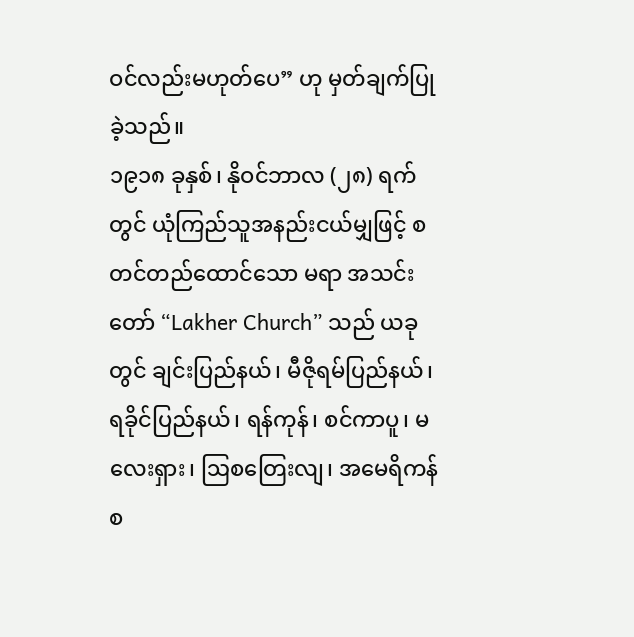ဝင်လည်းမဟုတ်ပေ” ဟု မှတ်ချက်ပြုခဲ့သည်။
၁၉၁၈ ခုနှစ်၊ နိုဝင်ဘာလ (၂၈) ရက်တွင် ယုံကြည်သူအနည်းငယ်မျှဖြင့် စတင်တည်ထောင်သော မရာ အသင်းတော် “Lakher Church” သည် ယခုတွင် ချင်းပြည်နယ်၊ မီဇိုရမ်ပြည်နယ်၊ ရခိုင်ပြည်နယ်၊ ရန်ကုန်၊ စင်ကာပူ၊ မလေးရှား၊ ဩစတြေးလျ၊ အမေရိကန် စ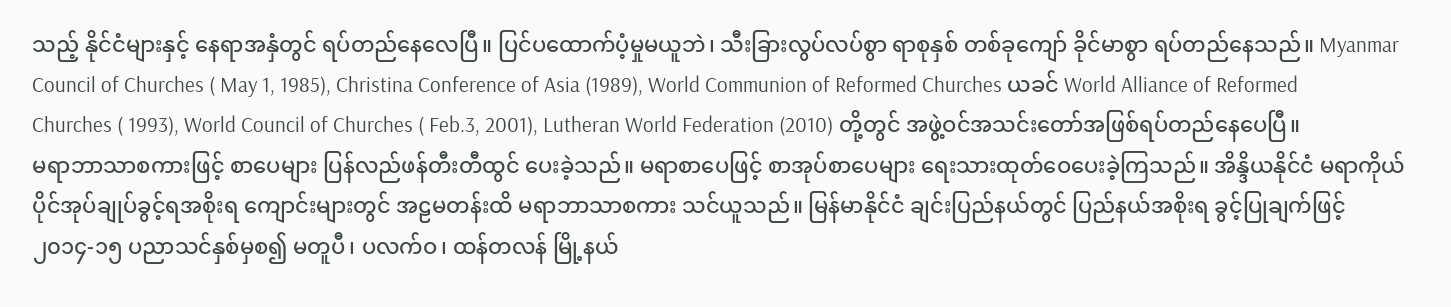သည့် နိုင်ငံများနှင့် နေရာအနှံတွင် ရပ်တည်နေလေပြီ။ ပြင်ပထောက်ပံ့မှုမယူဘဲ၊ သီးခြားလွပ်လပ်စွာ ရာစုနှစ် တစ်ခုကျော် ခိုင်မာစွာ ရပ်တည်နေသည်။ Myanmar Council of Churches ( May 1, 1985), Christina Conference of Asia (1989), World Communion of Reformed Churches ယခင် World Alliance of Reformed Churches ( 1993), World Council of Churches ( Feb.3, 2001), Lutheran World Federation (2010) တို့တွင် အဖွဲ့ဝင်အသင်းတော်အဖြစ်ရပ်တည်နေပေပြီ။
မရာဘာသာစကားဖြင့် စာပေများ ပြန်လည်ဖန်တီးတီထွင် ပေးခဲ့သည်။ မရာစာပေဖြင့် စာအုပ်စာပေများ ရေးသားထုတ်ဝေပေးခဲ့ကြသည်။ အိန္ဒိယနိုင်ငံ မရာကိုယ်ပိုင်အုပ်ချုပ်ခွင့်ရအစိုးရ ကျောင်းများတွင် အဠမတန်းထိ မရာဘာသာစကား သင်ယူသည်။ မြန်မာနိုင်ငံ ချင်းပြည်နယ်တွင် ပြည်နယ်အစိုးရ ခွင့်ပြုချက်ဖြင့် ၂၀၁၄-၁၅ ပညာသင်နှစ်မှစ၍ မတူပီ၊ ပလက်ဝ၊ ထန်တလန် မြို့နယ်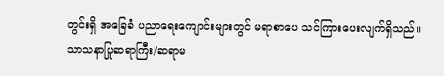တွင်းရှိ အခြေခံ ပညာရေးကျောင်းများတွင် မရာစာပေ သင်ကြားပေးလျက်ရှိသည်။
သာသနာပြုဆရာကြီး/ဆရာမ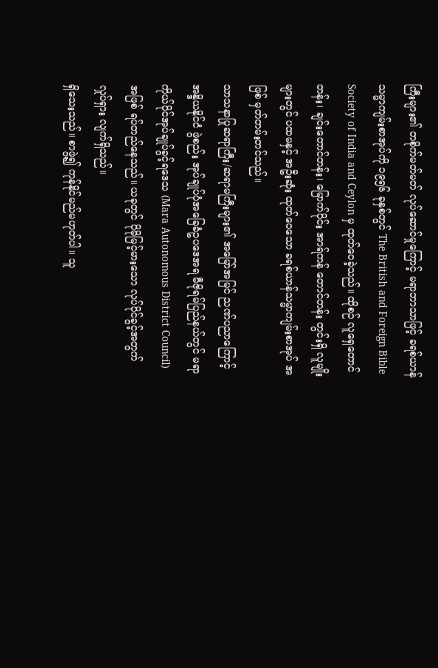ကြီးများ၏ တစိုက်မတ်မတ် လုပ်ဆောင်မှုကြောင့် မရာဘာသာဖြင့် ခရစ်ယာန်သမ္မာကျမ်းစာအုပ်ကို ၁၉၅၆ ခုနှစ်တွင် The British and Foreign Bible Society of India and Ceylon မှ ထုတ်ဝေခဲ့သည်။ ထိုစဉ် လူရှေတောင်တန်း၊ ချင်းတောင်တန်း၊ မြောက်ပိုင်း အာရ်ကန် တောင်တန်း တွင်းရှိ လူမျိုးများတွင် ပထမနှင့် အဦးဆုံး ထုတ်ဝေသော ခရစ်ယာန်သမ္မာကျမ်းစာအုပ် အဖြစ် မှတ်တမ်းတင်သည်။
သာသနာပြုဆရာကြီး/ဆရာမကြီးများ၏ အမြော်အမြင် ညဏ်ပညာကြောင့် အန္ဒိယနိုင်ငံ ဖွဲစည်း အုပ်ချုပ်ပုံအခြေခံဥပဒေအရ မီဇိုရမ်ပြည်နယ်တွင် မရာကိုယ်ပိုင်အုပ်ချုပ်ခွင့်ရဒေသ (Mara Autonomous District Council) အဖြစ် ရပ်တည်နေသည်။ ယခုတွင် ပိုမိုမြင့်မားသော လုပ်ပိုင်ခွင့်အတွက် လှုပ်ရှား လျက်ရှိသည်။
ရှိသေးသည်။ စာဖွဲ့၍ ကုန်နိုင်မည်မဟုတ်ပါ။ သူ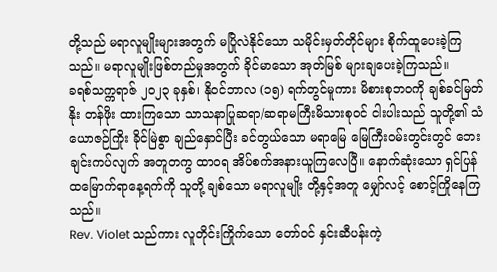တို့သည် မရာလူမျိုးများအတွက် မပြိုလဲနိုင်သော သမိုင်းမှတ်တိုင်များ စိုက်ထူပေးခဲ့ကြသည်။ မရာလူမျိုးဖြစ်တည်မှုအတွက် ခိုင်မာသော အုတ်မြစ် များချပေးခဲ့ကြသည်။
ခရစ်သက္ကရာဇ် ၂၀၂၃ ခုနှစ်၊ နိုဝင်ဘာလ (၁၅) ရက်တွင်မူကား မိစားစုဘဝကို ချစ်ခင်မြတ်နိုး တန်ဖိုး ထားကြသော သာသနာပြုဆရာ/ဆရာမကြီးမိသားစုဝင် ငါးပါးသည် သူတို့၏ သံယောဇဉ်ကြိုး ခိုင်မြဲစွာ ချည်နှောင်ပြီး ခင်တွယ်သော မရာမြေ မြေကြီးဝမ်းတွင်းတွင် ဘေးချင်းကပ်လျက် အတူတကွ ထာဝရ အိပ်စက်အနားယူကြလေပြီ။ နောက်ဆုံးသော ရှင်ပြန်ထမြောက်ရာနေ့ရက်ကို သူတို့ ချစ်သော မရာလူမျိုး တို့နှင့်အတူ မျှော်လင့် စောင့်ကြိုနေကြသည်။
Rev. Violet သည်ကား လူတိုင်းကြိုက်သော တော်ဝင် နှင်းဆီပန်းကဲ့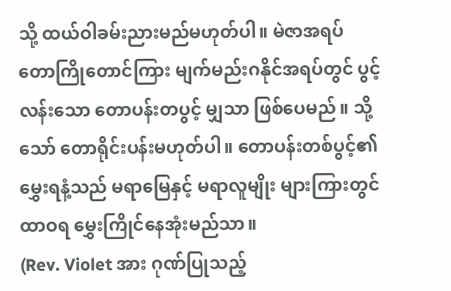သို့ ထယ်ဝါခမ်းညားမည်မဟုတ်ပါ။ မဲဇာအရပ် တောကြိုတောင်ကြား မျက်မည်းဂနိုင်အရပ်တွင် ပွင့်လန်းသော တောပန်းတပွင့် မျှသာ ဖြစ်ပေမည်။ သို့သော် တောရိုင်းပန်းမဟုတ်ပါ။ တောပန်းတစ်ပွင့်၏ မွှေးရနံ့သည် မရာမြေနှင့် မရာလူမျိုး များကြားတွင် ထာဝရ မွှေးကြိုင်နေအုံးမည်သာ။
(Rev. Violet အား ဂုဏ်ပြုသည့်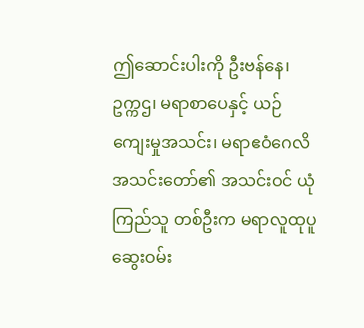ဤဆောင်းပါးကို ဦးဗန်နေ၊ ဥက္ကဌ၊ မရာစာပေနှင့် ယဉ်ကျေးမှုအသင်း၊ မရာဧဝံဂေလိအသင်းတော်၏ အသင်းဝင် ယုံကြည်သူ တစ်ဦးက မရာလူထုပူဆွေးဝမ်း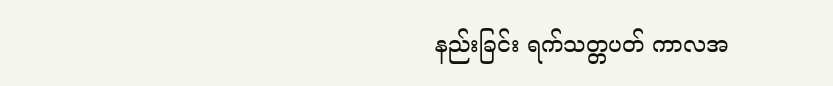နည်းခြင်း ရက်သတ္တပတ် ကာလအ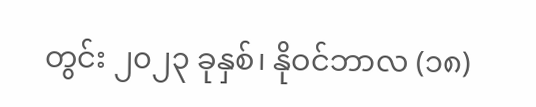တွင်း ၂၀၂၃ ခုနှစ်၊ နိုဝင်ဘာလ (၁၈)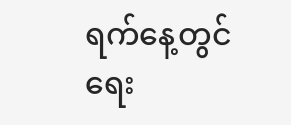ရက်နေ့တွင် ရေး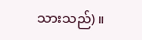သားသည်)။